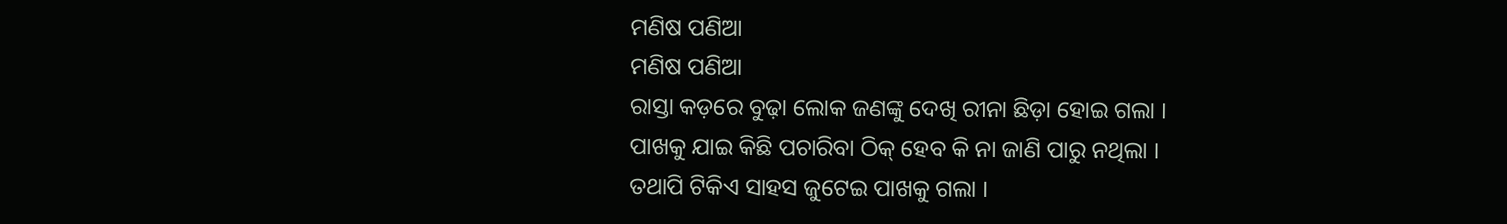ମଣିଷ ପଣିଆ
ମଣିଷ ପଣିଆ
ରାସ୍ତା କଡ଼ରେ ବୁଢ଼ା ଲୋକ ଜଣଙ୍କୁ ଦେଖି ରୀନା ଛିଡ଼ା ହୋଇ ଗଲା ।
ପାଖକୁ ଯାଇ କିଛି ପଚାରିବା ଠିକ୍ ହେବ କି ନା ଜାଣି ପାରୁ ନଥିଲା ।
ତଥାପି ଟିକିଏ ସାହସ ଜୁଟେଇ ପାଖକୁ ଗଲା ।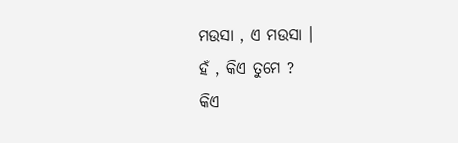ମଉସା , ଏ ମଉସା ।
ହଁ , କିଏ ତୁମେ ?
କିଏ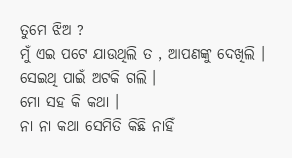ତୁମେ ଝିଅ ?
ମୁଁ ଏଇ ପଟେ ଯାଉଥିଲି ତ , ଆପଣଙ୍କୁ ଦେଖିଲି ।
ସେଇଥି ପାଇଁ ଅଟକି ଗଲି ।
ମୋ ସହ କି କଥା ।
ନା ନା କଥା ସେମିତି କିଛି ନାହିଁ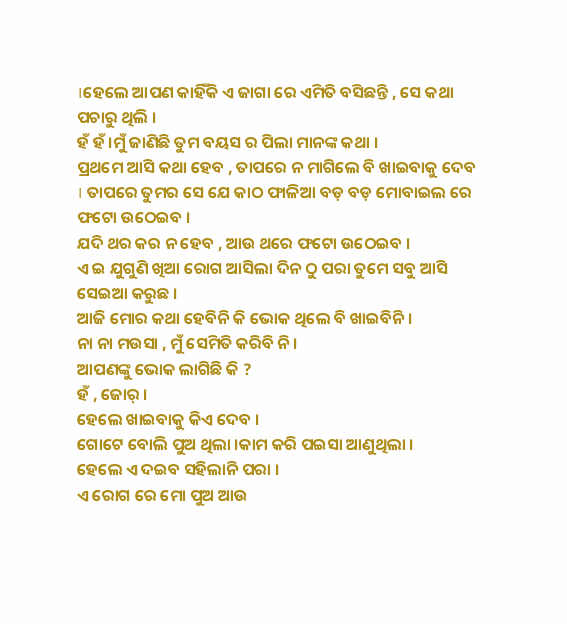।ହେଲେ ଆପଣ କାହିଁକି ଏ ଜାଗା ରେ ଏମିତି ବସିଛନ୍ତି , ସେ କଥା ପଚାରୁ ଥିଲି ।
ହଁ ହଁ ।ମୁଁ ଜାଣିଛି ତୁମ ବୟସ ର ପିଲା ମାନଙ୍କ କଥା ।
ପ୍ରଥମେ ଆସି କଥା ହେବ , ତାପରେ ନ ମାଗିଲେ ବି ଖାଇବାକୁ ଦେବ । ତାପରେ ତୁମର ସେ ଯେ କାଠ ଫାଳିଆ ବଡ଼ ବଡ଼ ମୋବାଇଲ ରେ ଫଟୋ ଉଠେଇବ ।
ଯଦି ଥର କର ନ ହେବ , ଆଉ ଥରେ ଫଟୋ ଉଠେଇବ ।
ଏ ଇ ଯୁଗୁଣି ଖିଆ ରୋଗ ଆସିଲା ଦିନ ଠୁ ପରା ତୁମେ ସବୁ ଆସି ସେଇଆ କରୁଛ ।
ଆଜି ମୋର କଥା ହେବିନି କି ଭୋକ ଥିଲେ ବି ଖାଇବିନି ।
ନା ନା ମଉସା , ମୁଁ ସେମିତି କରିବି ନି ।
ଆପଣଙ୍କୁ ଭୋକ ଲାଗିଛି କି ?
ହଁ , ଜୋର୍ ।
ହେଲେ ଖାଇବାକୁ କିଏ ଦେବ ।
ଗୋଟେ ବୋଲି ପୁଅ ଥିଲା ।କାମ କରି ପଇସା ଆଣୁଥିଲା ।
ହେଲେ ଏ ଦଇବ ସହିଲାନି ପରା ।
ଏ ରୋଗ ରେ ମୋ ପୁଅ ଆଉ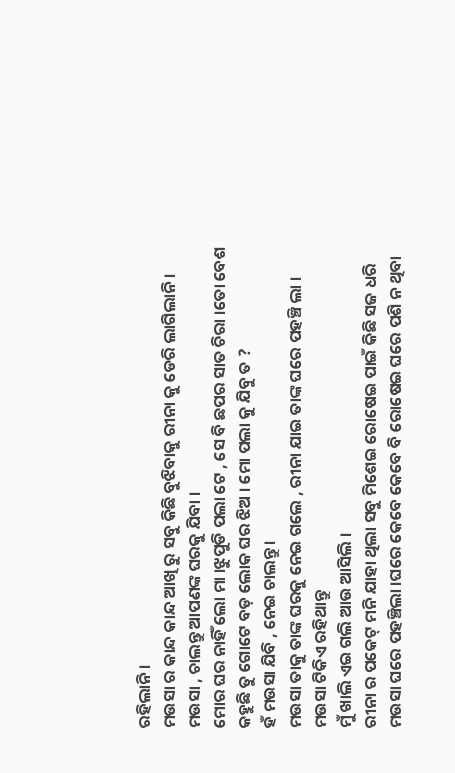ରହିଲାନି ।
ମଉସା ର କାନ୍ଦ କାନ୍ଦ ଆଖି ରୁ ସବୁ କିଛି ବୁଝିବାକୁ ରୀନା କୁ ଡେରି ଲାଗିଲାନି ।
ମଉସା , ଚାଲନ୍ତୁ ଆପଣଙ୍କ ଘରକୁ ଯିବା ।
ମୋର ଘର ନାହିଁ ଲୋ ମା ।ଝୁପୁଡି ପଲା ଟେ , ସେ ବି ଛପର ସାତ ଚିରା ।ତୋ ବେଶ କହୁଛି ତୁ ଗୋଟେ ବଡ଼ ଲୋକ ଘର ଝିଅ । ମୋ ପଲା କୁ ଯିବୁ ତ ?
ହଁ ମଉସା ଯିବି , ନେଇ ଚାଲନ୍ତୁ ।
ମଉସା ତାକୁ ତାଙ୍କ ଘରକୁ ନେଇ ଗଲେ , ରୀନା ଯାଇ ତାଙ୍କ ଘରେ ପହଞ୍ଚି ଲା ।
ମଉସା ଟିକିଏ ରହିଥାନ୍ତୁ
ମୁଁ ଖାଲି ଏଇ ଗଲି ଆଉ ଆସିଲି ।
ରୀନା ର ପକେଟ୍ ମନି ଯାହା ଥିଲା ସବୁ ମିଶେଇ ରୋଷେଇ ପାଇଁ କିଛି ସଜ ଧରି ମଉସା ଘରେ ପହଞ୍ଚିଲା ।ଘରେ କେବେ କେବେ ବି ରୋଷେଇ ଘରେ ପଶି ନ ଥିବା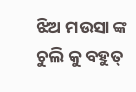ଝିଅ ମଉସା ଙ୍କ ଚୁଲି କୁ ବହୁତ୍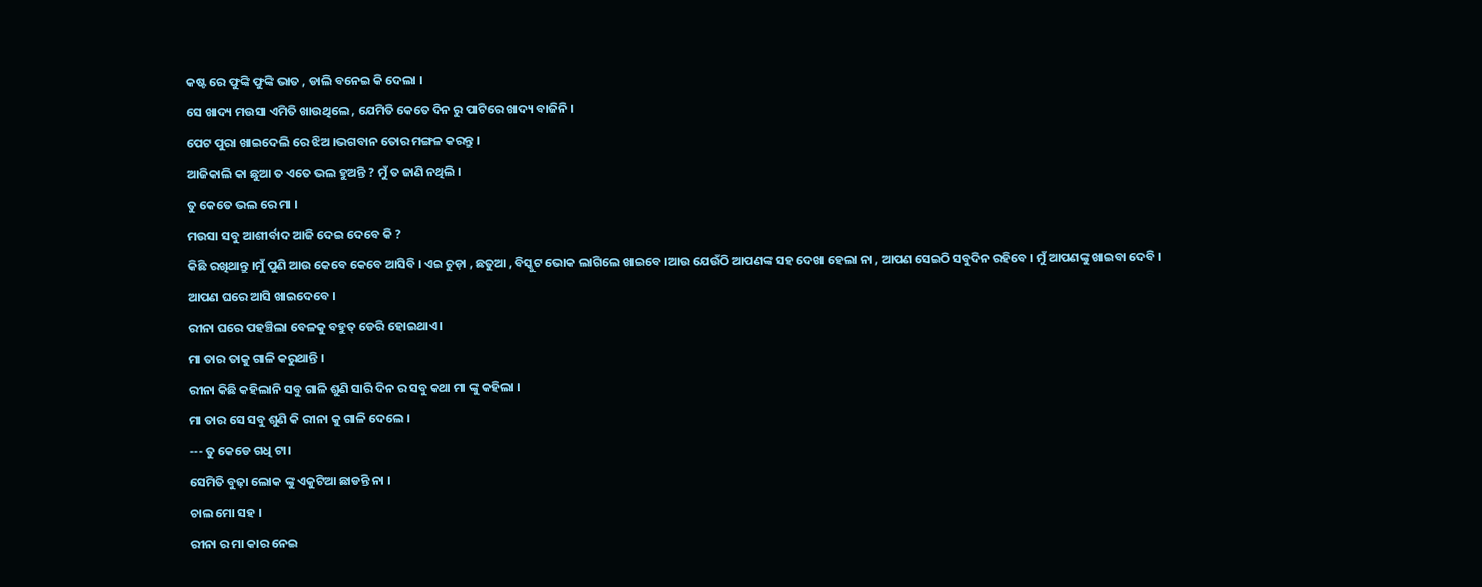କଷ୍ଟ ରେ ଫୁଙ୍କି ଫୁଙ୍କି ଭାତ , ଡାଲି ବନେଇ କି ଦେଲା ।
ସେ ଖାଦ୍ୟ ମଉସା ଏମିତି ଖାଉଥିଲେ , ଯେମିତି କେତେ ଦିନ ରୁ ପାଟିରେ ଖାଦ୍ୟ ବାଜିନି ।
ପେଟ ପୁରା ଖାଇଦେଲି ରେ ଝିଅ ।ଭଗବାନ ତୋର ମଙ୍ଗଳ କରନ୍ତୁ ।
ଆଜିକାଲି କା ଛୁଆ ତ ଏତେ ଭଲ ହୁଅନ୍ତି ? ମୁଁ ତ ଜାଣି ନଥିଲି ।
ତୁ କେତେ ଭଲ ରେ ମା ।
ମଉସା ସବୁ ଆଶୀର୍ବାଦ ଆଜି ଦେଇ ଦେବେ କି ?
କିଛି ରଖିଥାନ୍ତୁ ।ମୁଁ ପୁଣି ଆଉ କେବେ କେବେ ଆସିବି । ଏଇ ଚୁଡ଼ା , ଛତୁଆ , ବିସ୍କୁଟ ଭୋକ ଲାଗିଲେ ଖାଇବେ ।ଆଉ ଯେଉଁଠି ଆପଣଙ୍କ ସହ ଦେଖା ହେଲା ନା , ଆପଣ ସେଇଠି ସବୁଦିନ ରହିବେ । ମୁଁ ଆପଣଙ୍କୁ ଖାଇବା ଦେବି ।
ଆପଣ ଘରେ ଆସି ଖାଇଦେବେ ।
ରୀନା ଘରେ ପହଞ୍ଚିଲା ବେଳକୁ ବହୁତ୍ ଡେରି ହୋଇଥାଏ ।
ମା ତାର ତାକୁ ଗାଳି କରୁଥାନ୍ତି ।
ରୀନା କିଛି କହିଲାନି ସବୁ ଗାଳି ଶୁଣି ସାରି ଦିନ ର ସବୁ କଥା ମା ଙ୍କୁ କହିଲା ।
ମା ତାର ସେ ସବୁ ଶୁଣି କି ରୀନା କୁ ଗାଳି ଦେଲେ ।
--- ତୁ କେଡେ ଗଧି ଟା।
ସେମିତି ବୁଢ଼ା ଲୋକ ଙ୍କୁ ଏକୁଟିଆ ଛାଡନ୍ତି ନା ।
ଚାଲ ମୋ ସହ ।
ରୀନା ର ମା କାର ନେଇ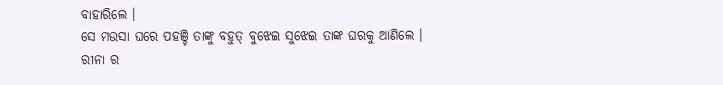ବାହାରିଲେ ।
ସେ ମଉସା ଘରେ ପହଞ୍ଚି ତାଙ୍କୁ ବହୁତ୍ ବୁଝେଇ ସୁଝେଇ ତାଙ୍କ ଘରକୁ ଆଣିଲେ ।
ରୀନା ର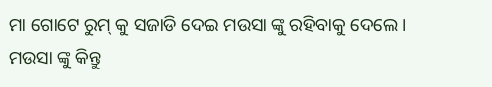ମା ଗୋଟେ ରୁମ୍ କୁ ସଜାଡି ଦେଇ ମଉସା ଙ୍କୁ ରହିବାକୁ ଦେଲେ ।
ମଉସା ଙ୍କୁ କିନ୍ତୁ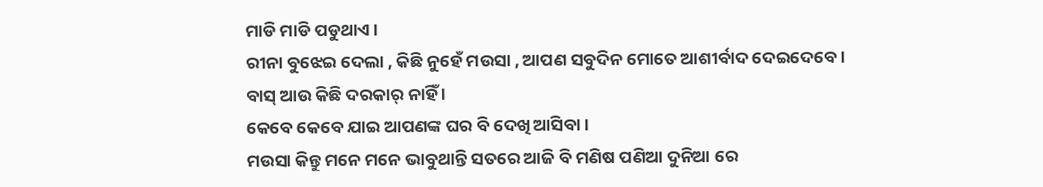ମାଡି ମାଡି ପଡୁଥାଏ ।
ରୀନା ବୁଝେଇ ଦେଲା , କିଛି ନୁହେଁ ମଉସା , ଆପଣ ସବୁଦିନ ମୋତେ ଆଶୀର୍ବାଦ ଦେଇଦେବେ ।
ବାସ୍ ଆଉ କିଛି ଦରକାର୍ ନାହିଁ ।
କେବେ କେବେ ଯାଇ ଆପଣଙ୍କ ଘର ବି ଦେଖି ଆସିବା ।
ମଉସା କିନ୍ତୁ ମନେ ମନେ ଭାବୁଥାନ୍ତି ସତରେ ଆଜି ବି ମଣିଷ ପଣିଆ ଦୁନିଆ ରେ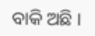ବାକି ଅଛି ।